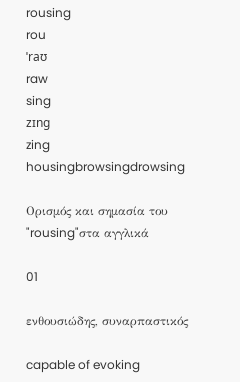rousing
rou
ˈraʊ
raw
sing
zɪng
zing
housingbrowsingdrowsing

Ορισμός και σημασία του "rousing"στα αγγλικά

01

ενθουσιώδης, συναρπαστικός

capable of evoking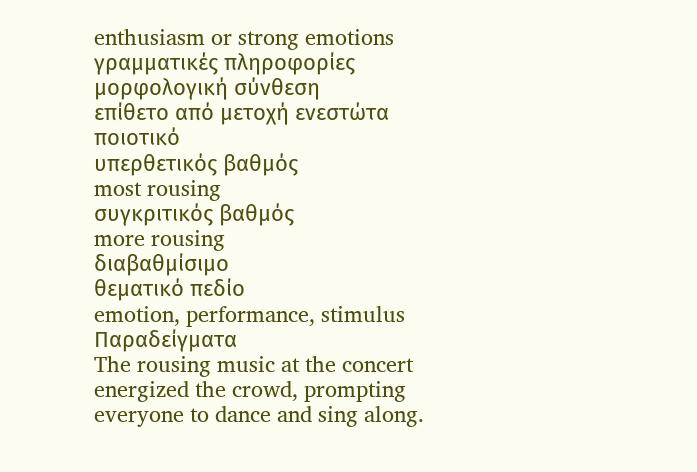enthusiasm or strong emotions
γραμματικές πληροφορίες
μορφολογική σύνθεση
επίθετο από μετοχή ενεστώτα
ποιοτικό
υπερθετικός βαθμός
most rousing
συγκριτικός βαθμός
more rousing
διαβαθμίσιμο
θεματικό πεδίο
emotion, performance, stimulus
Παραδείγματα
The rousing music at the concert energized the crowd, prompting everyone to dance and sing along.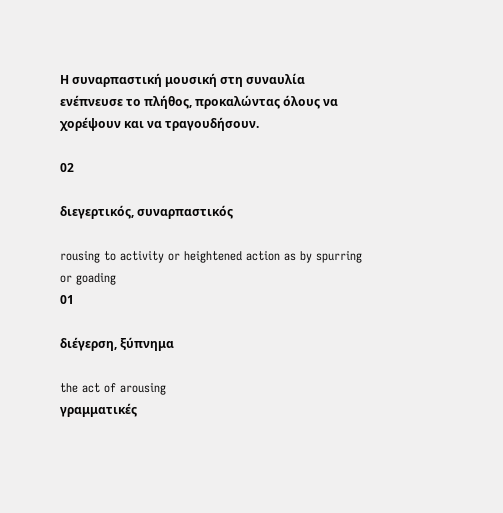Η συναρπαστική μουσική στη συναυλία ενέπνευσε το πλήθος, προκαλώντας όλους να χορέψουν και να τραγουδήσουν.

02

διεγερτικός, συναρπαστικός

rousing to activity or heightened action as by spurring or goading
01

διέγερση, ξύπνημα

the act of arousing
γραμματικές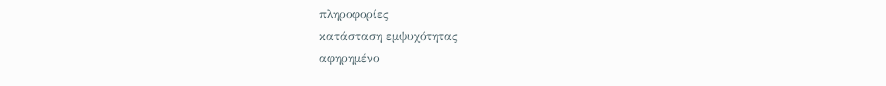πληροφορίες
κατάσταση εμψυχότητας
αφηρημένο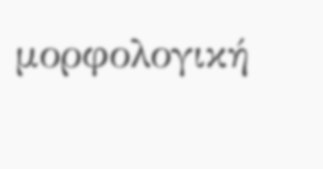μορφολογική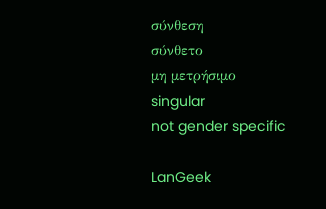σύνθεση
σύνθετο
μη μετρήσιμο
singular
not gender specific

LanGeek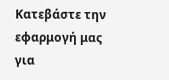Κατεβάστε την εφαρμογή μας για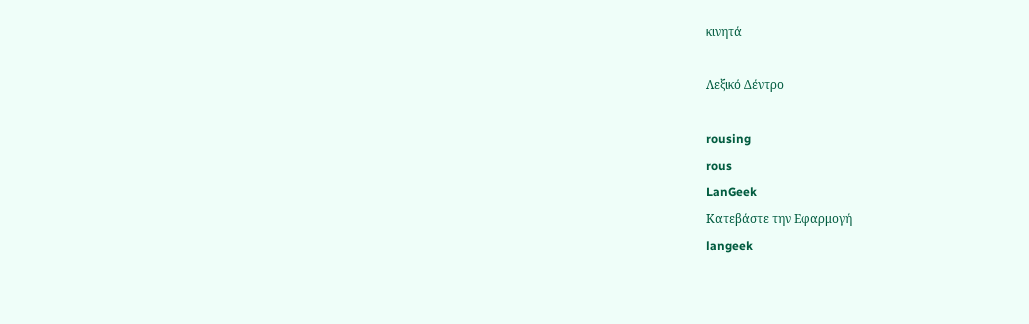κινητά

Λεξικό Δέντρο

rousing
rous
LanGeek
Κατεβάστε την Εφαρμογή
langeek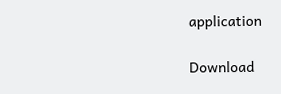application

Download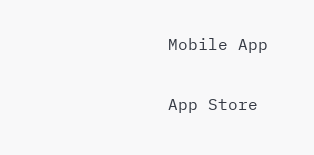Mobile App

App Store